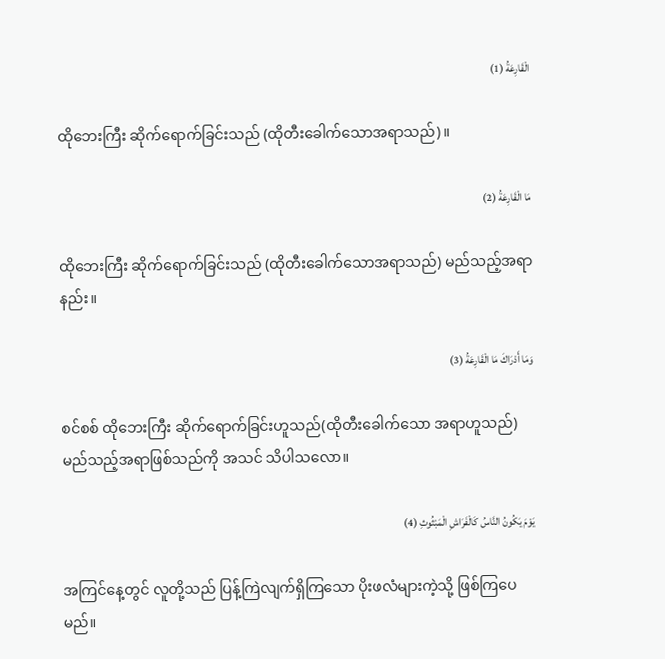الْقَارِعَةُ (1)

ထိုဘေးကြီး ဆိုက်ရောက်ခြင်းသည် (ထိုတီးခေါက်သောအရာသည်)။

مَا الْقَارِعَةُ (2)

ထိုဘေးကြီး ဆိုက်ရောက်ခြင်းသည် (ထိုတီးခေါက်သောအရာသည်) မည်သည့်အရာနည်း။

وَمَا أَدْرَاكَ مَا الْقَارِعَةُ (3)

စင်စစ် ထိုဘေးကြီး ဆိုက်ရောက်ခြင်းဟူသည်(ထိုတီးခေါက်သော အရာဟူသည်) မည်သည့်အရာဖြစ်သည်ကို အသင် သိပါသလော။

يَوْمَ يَكُونُ النَّاسُ كَالْفَرَاشِ الْمَبْثُوثِ (4)

အကြင်နေ့တွင် လူတို့သည် ပြန့်ကြဲလျက်ရှိကြသော ပိုးဖလံများကဲ့သို့ ဖြစ်ကြပေမည်။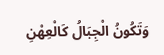وَتَكُونُ الْجِبَالُ كَالْعِهْنِ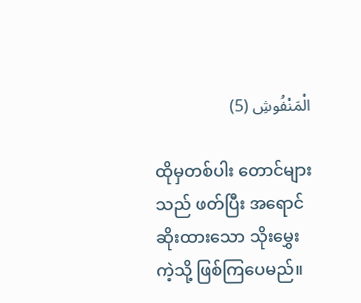الْمَنْفُوشِ (5)

ထိုမှတစ်ပါး တောင်များသည် ဖတ်ပြီး အရောင်ဆိုးထားသော သိုးမွှေးကဲ့သို့ ဖြစ်ကြပေမည်။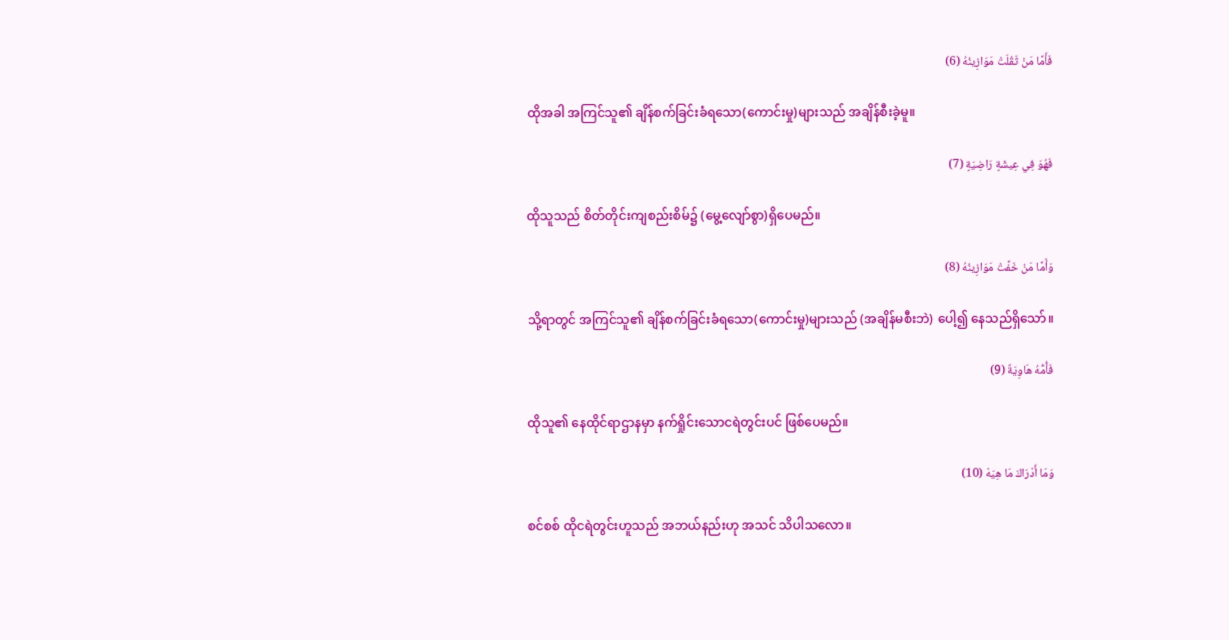فَأَمَّا مَنْ ثَقُلَتْ مَوَازِينُهُ (6)

ထိုအခါ အကြင်သူ၏ ချိန်စက်ခြင်းခံရသော(ကောင်းမှု)များသည် အချိန်စီးခဲ့မူ။

فَهُوَ فِي عِيشَةٍ رَاضِيَةٍ (7)

ထိုသူသည် စိတ်တိုင်းကျစည်းစိမ်၌ (မွေ့လျော်စွာ)ရှိပေမည်။

وَأَمَّا مَنْ خَفَّتْ مَوَازِينُهُ (8)

သို့ရာတွင် အကြင်သူ၏ ချိန်စက်ခြင်းခံရသော(ကောင်းမှု)များသည် (အချိန်မစီးဘဲ) ပေါ့၍ နေသည်ရှိသော်။

فَأُمُّهُ هَاوِيَةٌ (9)

ထိုသူ၏ နေထိုင်ရာဌာနမှာ နက်ရှိုင်းသောငရဲတွင်းပင် ဖြစ်ပေမည်။

وَمَا أَدْرَاكَ مَا هِيَهْ (10)

စင်စစ် ထိုငရဲတွင်းဟူသည် အဘယ်နည်းဟု အသင် သိပါသလော။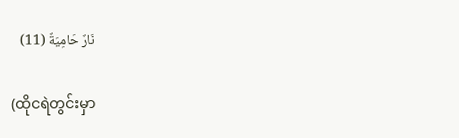نَارٌ حَامِيَةٌ (11)

(ထိုငရဲတွင်းမှာ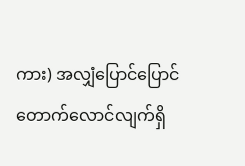ကား) အလျှံပြောင်ပြောင်တောက်လောင်လျက်ရှိ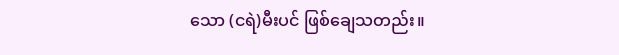သော (ငရဲ)မီးပင် ဖြစ်ချေသတည်း။